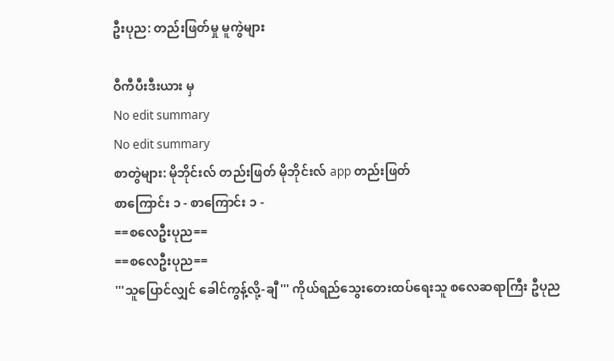ဦးပုည: တည်းဖြတ်မှု မူကွဲများ

ဝီကီပီးဒီးယား မှ
No edit summary
No edit summary
စာတွဲများ: မိုဘိုင်းလ် တည်းဖြတ် မိုဘိုင်းလ် app တည်းဖြတ်
စာကြောင်း ၁ - စာကြောင်း ၁ -
==စလေဦးပုည==
==စလေဦးပုည==
'''သူပြောင်လျှင် ခေါင်ကွန့်လို့-ချီ''' ကိုယ်ရည်သွေးတေးထပ်ရေးသူ စလေဆရာကြီး ဦပုည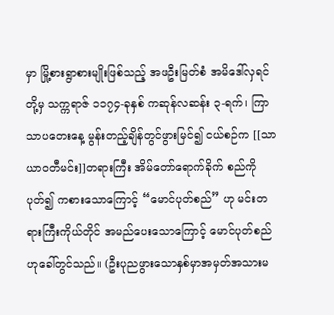မှာ မြို့စားရွာစားမျိုးဖြစ်သည့် အဖဦးမြတ်စံ အမိဒေါ်လှရင်တို့မှ သက္ကရာဇ် ၁၁၇၄-ခုနှစ် ကဆုန်လဆန်း ၃-ရက်၊ ကြာသာပတေးနေ့ မွန်းတည့်ချိန်တွင်ဖွားမြင်၍ ငယ်စဉ်က [[သာယာဝတီမင်း]]တရားကြီး အိမ်တော်ရောက်ခိုက် စည်ကိုပုတ်၍ ကစားသောကြောင့် “မောင်ပုတ်စည်” ဟု မင်းတရားကြီးကိုယ်တိုင် အမည်ပေးသောကြောင့် မောင်ပုတ်စည် ဟုခေါ်တွင်သည်။ (ဦးပုညဖွားသောနှစ်မှာအမှတ်အသားမ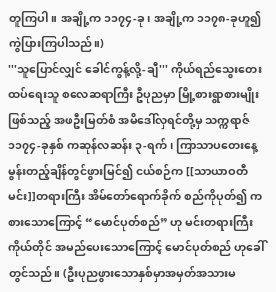တူကြပါ။ အချို့က ၁၁၇၄-ခု၊ အချို့က ၁၁၇၈-ခုဟူ၍ ကွဲပြားကြပါသည်။)
'''သူပြောင်လျှင် ခေါင်ကွန့်လို့-ချီ''' ကိုယ်ရည်သွေးတေးထပ်ရေးသူ စလေဆရာကြီး ဦပုညမှာ မြို့စားရွာစားမျိုးဖြစ်သည့် အဖဦးမြတ်စံ အမိဒေါ်လှရင်တို့မှ သက္ကရာဇ် ၁၁၇၄-ခုနှစ် ကဆုန်လဆန်း ၃-ရက်၊ ကြာသာပတေးနေ့ မွန်းတည့်ချိန်တွင်ဖွားမြင်၍ ငယ်စဉ်က [[သာယာဝတီမင်း]]တရားကြီး အိမ်တော်ရောက်ခိုက် စည်ကိုပုတ်၍ ကစားသောကြောင့် “မောင်ပုတ်စည်” ဟု မင်းတရားကြီးကိုယ်တိုင် အမည်ပေးသောကြောင့် မောင်ပုတ်စည် ဟုခေါ်တွင်သည်။ (ဦးပုညဖွားသောနှစ်မှာအမှတ်အသားမ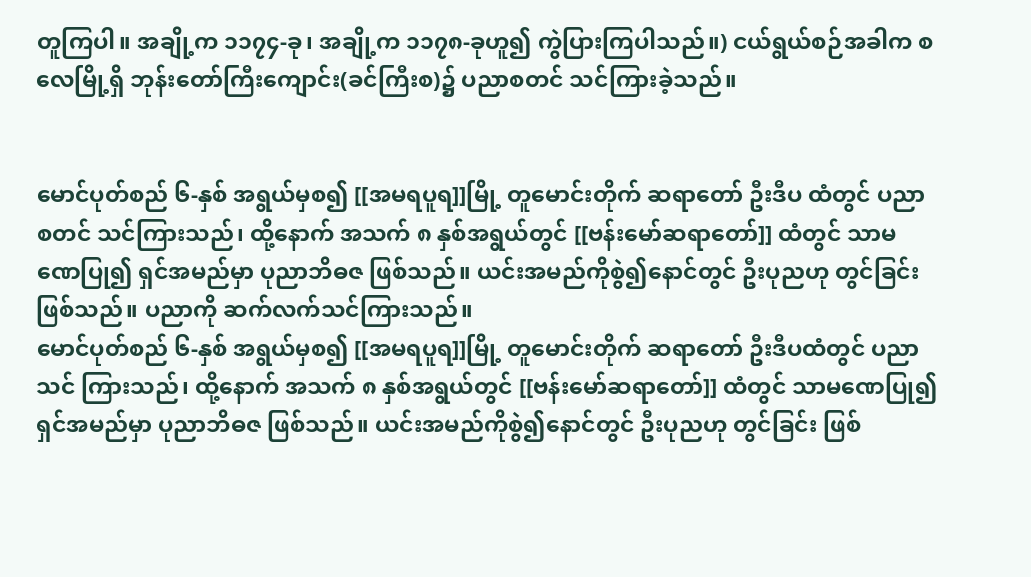တူကြပါ။ အချို့က ၁၁၇၄-ခု၊ အချို့က ၁၁၇၈-ခုဟူ၍ ကွဲပြားကြပါသည်။) ငယ်ရွယ်စဉ်အခါက စလေမြို့ရှိ ဘုန်းတော်ကြီးကျောင်း(ခင်ကြီးစ)၌ ပညာစတင် သင်ကြားခဲ့သည်။


မောင်ပုတ်စည် ၆-နှစ် အရွယ်မှစ၍ [[အမရပူရ]]မြို့ တူမောင်းတိုက် ဆရာတော် ဦးဒီပ ထံတွင် ပညာစတင် သင်ကြားသည်၊ ထို့နောက် အသက် ၈ နှစ်အရွယ်တွင် [[ဗန်းမော်ဆရာတော်]] ထံတွင် သာမဏေပြု၍ ရှင်အမည်မှာ ပုညာဘိဓဇ ဖြစ်သည်။ ယင်းအမည်ကိုစွဲ၍နောင်တွင် ဦးပုညဟု တွင်ခြင်း ဖြစ်သည်။ ပညာကို ဆက်လက်သင်ကြားသည်။
မောင်ပုတ်စည် ၆-နှစ် အရွယ်မှစ၍ [[အမရပူရ]]မြို့ တူမောင်းတိုက် ဆရာတော် ဦးဒီပထံတွင် ပညာသင် ကြားသည်၊ ထို့နောက် အသက် ၈ နှစ်အရွယ်တွင် [[ဗန်းမော်ဆရာတော်]] ထံတွင် သာမဏေပြု၍ ရှင်အမည်မှာ ပုညာဘိဓဇ ဖြစ်သည်။ ယင်းအမည်ကိုစွဲ၍နောင်တွင် ဦးပုညဟု တွင်ခြင်း ဖြစ်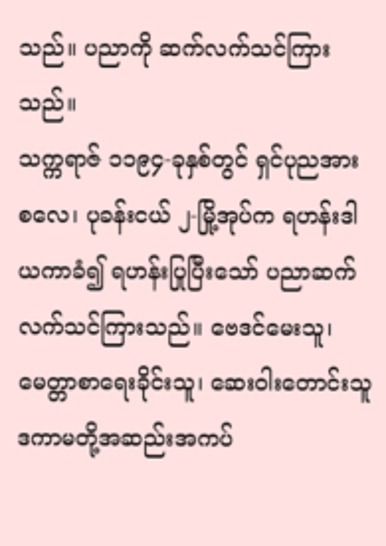သည်။ ပညာကို ဆက်လက်သင်ကြားသည်။
သက္ကရာဇ် ၁၁၉၄-ခုနှစ်တွင် ရှင်ပုညအား စလေ၊ ပုခန်းငယ် ၂-မြို့အုပ်က ရဟန်းဒါယကာခံ၍ ရဟန်းပြုပြီးသော် ပညာဆက်လက်သင်ကြားသည်။ ဗေဒင်မေးသူ၊ မေတ္တာစာရေးခိုင်းသူ၊ ဆေးဝါးတောင်းသူ ဒကာမတို့အဆည်းအကပ်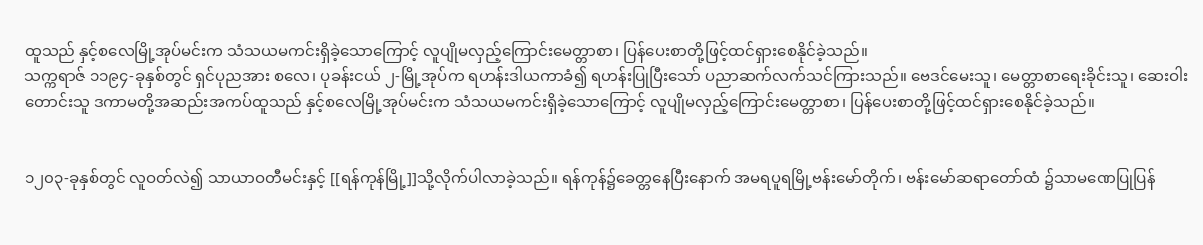ထူသည် နှင့်စလေမြို့အုပ်မင်းက သံသယမကင်းရှိခဲ့သောကြောင့် လူပျိုမလှည့်ကြောင်းမေတ္တာစာ၊ ပြန်ပေးစာတို့ဖြင့်ထင်ရှားစေနိုင်ခဲ့သည်။
သက္ကရာဇ် ၁၁၉၄-ခုနှစ်တွင် ရှင်ပုညအား စလေ၊ ပုခန်းငယ် ၂-မြို့အုပ်က ရဟန်းဒါယကာခံ၍ ရဟန်းပြုပြီးသော် ပညာဆက်လက်သင်ကြားသည်။ ဗေဒင်မေးသူ၊ မေတ္တာစာရေးခိုင်းသူ၊ ဆေးဝါးတောင်းသူ ဒကာမတို့အဆည်းအကပ်ထူသည် နှင့်စလေမြို့အုပ်မင်းက သံသယမကင်းရှိခဲ့သောကြောင့် လူပျိုမလှည့်ကြောင်းမေတ္တာစာ၊ ပြန်ပေးစာတို့ဖြင့်ထင်ရှားစေနိုင်ခဲ့သည်။


၁၂၀၃-ခုနှစ်တွင် လူဝတ်လဲ၍ သာယာဝတီမင်းနှင့် [[ရန်ကုန်မြို့]]သို့လိုက်ပါလာခဲ့သည်။ ရန်ကုန်၌ခေတ္တနေပြီးနောက် အမရပူရမြို့ဗန်းမော်တိုက်၊ ဗန်းမော်ဆရာတော်ထံ ၌သာမဏေပြုပြန်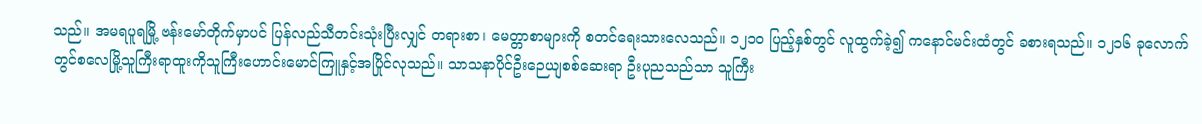သည်။ အမရပူရမြို့ ဗန်းမော်တိုက်မှာပင် ပြန်လည်သီတင်းသုံးပြီးလျှင် တရားစာ၊ မေတ္တာစာများကို စတင်ရေးသားလေသည်။ ၁၂၁ဝ ပြည့်နှစ်တွင် လူထွက်ခဲ့၍ ကနောင်မင်းထံတွင် ခစားရသည်။ ၁၂၁၆ ခုလောက်တွင်စလေမြို့သူကြီးရာထူးကိုသူကြီးဟောင်းမောင်ကြူနှင့်အပြိုင်လုသည်။ သာသနာပိုင်ဦးဉေယျစစ်ဆေးရာ ဦးပုညသည်သာ သူကြီး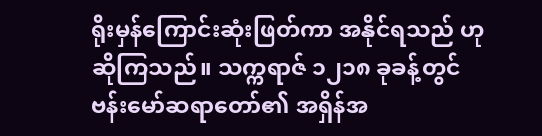ရိုးမှန်ကြောင်းဆုံးဖြတ်ကာ အနိုင်ရသည် ဟုဆိုကြသည်။ သက္ကရာဇ် ၁၂၁၈ ခုခန့်တွင်ဗန်းမော်ဆရာတော်၏ အရှိန်အ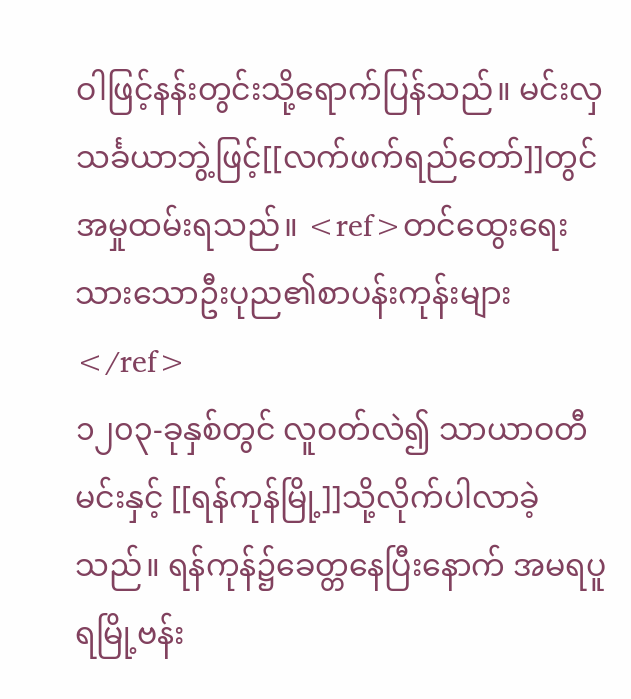ဝါဖြင့်နန်းတွင်းသို့ရောက်ပြန်သည်။ မင်းလှသင်္ခယာဘွဲ့ဖြင့်[[လက်ဖက်ရည်တော်]]တွင် အမှုထမ်းရသည်။ <ref>တင်ထွေးရေးသားသောဦးပုည၏စာပန်းကုန်းများ</ref>
၁၂၀၃-ခုနှစ်တွင် လူဝတ်လဲ၍ သာယာဝတီမင်းနှင့် [[ရန်ကုန်မြို့]]သို့လိုက်ပါလာခဲ့သည်။ ရန်ကုန်၌ခေတ္တနေပြီးနောက် အမရပူရမြို့ဗန်း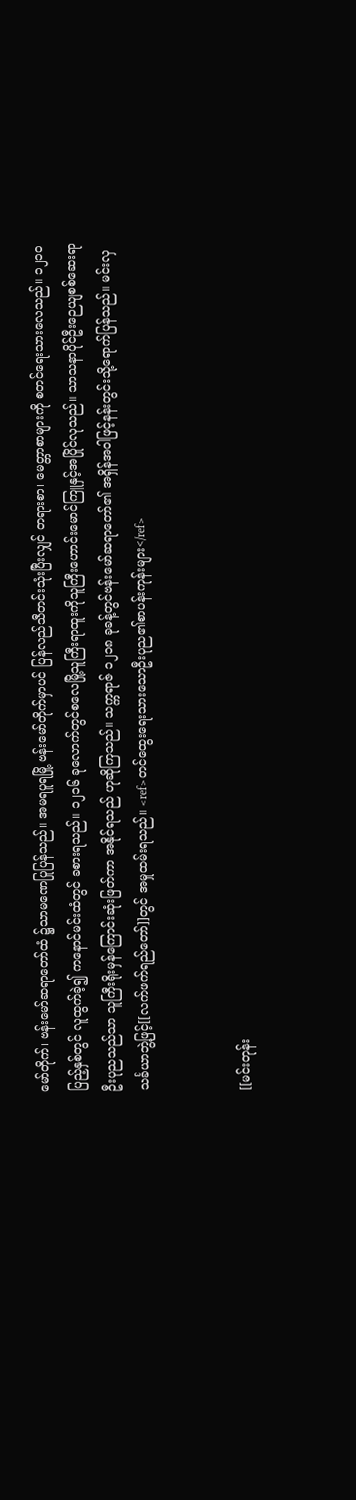မော်တိုက်၊ ဗန်းမော်ဆရာတော်ထံ ၌သာမဏေပြုပြန်သည်။ အမရပူရမြို့ ဗန်းမော်တိုက်မှာပင် ပြန်လည်သီတင်းသုံးပြီးလျှင် တရားစာ၊ မေတ္တာစာများကို စတင်ရေးသားလေသည်။ ၁၂၁ဝ ပြည့်နှစ်တွင် လူထွက်ခဲ့၍ ကနောင်မင်းထံတွင် ခစားရသည်။ ၁၂၁၆ ခုလောက်တွင်စလေမြို့သူကြီးရာထူးကိုသူကြီးဟောင်းမောင်ကြူနှင့်အပြိုင်လုသည်။ သာသနာပိုင်ဦးဉေယျစစ်ဆေးရာ ဦးပုညသည်သာ သူကြီးရိုးမှန်ကြောင်းဆုံးဖြတ်ကာ အနိုင်ရသည် ဟုဆိုကြသည်။ သက္ကရာဇ် ၁၂၁၈ ခုခန့်တွင်ဗန်းမော်ဆရာတော်၏ အရှိန်အဝါဖြင့်နန်းတွင်းသို့ရောက်ပြန်သည်။ မင်းလှသင်္ခယာဘွဲ့ဖြင့်[[လက်ဖက်ရည်တော်]]တွင် အမှုထမ်းရသည်။ <ref>တင်ထွေးရေးသားသောဦးပုည၏စာပန်းကုန်းများ</ref>


[[မင်းတုန်း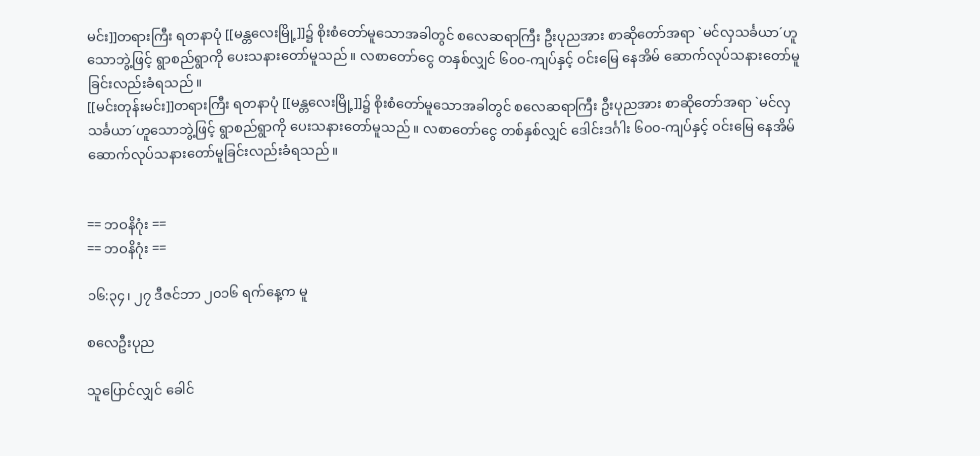မင်း]]တရားကြီး ရတနာပုံ [[မန္တလေးမြို့]]၌ စိုးစံတော်မူသောအခါတွင် စလေဆရာကြီး ဦးပုညအား စာဆိုတော်အရာ `မင်လှသင်္ခယာ´ဟူသောဘွဲ့ဖြင့် ရွာစည်ရွာကို ပေးသနားတော်မူသည်။ လစာတော်ငွေ တနှစ်လျှင် ၆၀၀-ကျပ်နှင့် ဝင်းမြေ နေအိမ် ဆောက်လုပ်သနားတော်မူခြင်းလည်းခံရသည်။
[[မင်းတုန်းမင်း]]တရားကြီး ရတနာပုံ [[မန္တလေးမြို့]]၌ စိုးစံတော်မူသောအခါတွင် စလေဆရာကြီး ဦးပုညအား စာဆိုတော်အရာ `မင်လှသင်္ခယာ´ဟူသောဘွဲ့ဖြင့် ရွာစည်ရွာကို ပေးသနားတော်မူသည်။ လစာတော်ငွေ တစ်နှစ်လျှင် ဒေါင်းဒင်္ဂါး ၆၀၀-ကျပ်နှင့် ဝင်းမြေ နေအိမ် ဆောက်လုပ်သနားတော်မူခြင်းလည်းခံရသည်။


== ဘဝနိဂုံး ==
== ဘဝနိဂုံး ==

၁၆:၃၄၊ ၂၇ ဒီဇင်ဘာ ၂၀၁၆ ရက်နေ့က မူ

စလေဦးပုည

သူပြောင်လျှင် ခေါင်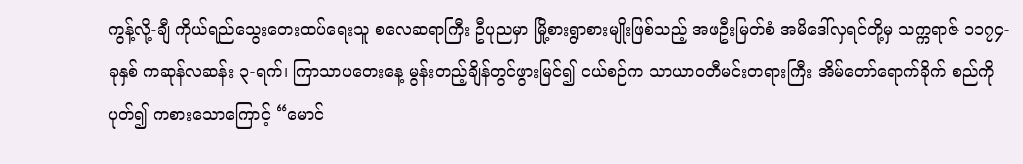ကွန့်လို့-ချီ ကိုယ်ရည်သွေးတေးထပ်ရေးသူ စလေဆရာကြီး ဦပုညမှာ မြို့စားရွာစားမျိုးဖြစ်သည့် အဖဦးမြတ်စံ အမိဒေါ်လှရင်တို့မှ သက္ကရာဇ် ၁၁၇၄-ခုနှစ် ကဆုန်လဆန်း ၃-ရက်၊ ကြာသာပတေးနေ့ မွန်းတည့်ချိန်တွင်ဖွားမြင်၍ ငယ်စဉ်က သာယာဝတီမင်းတရားကြီး အိမ်တော်ရောက်ခိုက် စည်ကိုပုတ်၍ ကစားသောကြောင့် “မောင်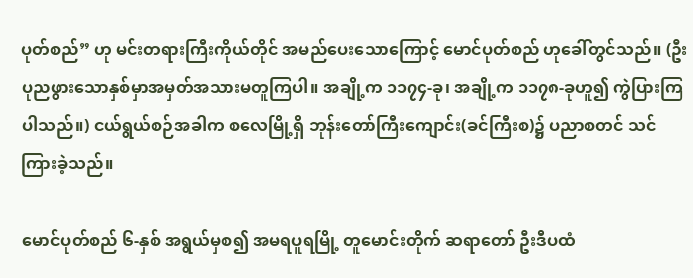ပုတ်စည်” ဟု မင်းတရားကြီးကိုယ်တိုင် အမည်ပေးသောကြောင့် မောင်ပုတ်စည် ဟုခေါ်တွင်သည်။ (ဦးပုညဖွားသောနှစ်မှာအမှတ်အသားမတူကြပါ။ အချို့က ၁၁၇၄-ခု၊ အချို့က ၁၁၇၈-ခုဟူ၍ ကွဲပြားကြပါသည်။) ငယ်ရွယ်စဉ်အခါက စလေမြို့ရှိ ဘုန်းတော်ကြီးကျောင်း(ခင်ကြီးစ)၌ ပညာစတင် သင်ကြားခဲ့သည်။

မောင်ပုတ်စည် ၆-နှစ် အရွယ်မှစ၍ အမရပူရမြို့ တူမောင်းတိုက် ဆရာတော် ဦးဒီပထံ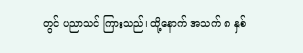တွင် ပညာသင် ကြားသည်၊ ထို့နောက် အသက် ၈ နှစ်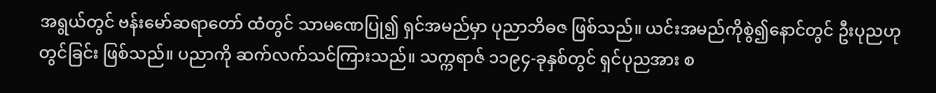အရွယ်တွင် ဗန်းမော်ဆရာတော် ထံတွင် သာမဏေပြု၍ ရှင်အမည်မှာ ပုညာဘိဓဇ ဖြစ်သည်။ ယင်းအမည်ကိုစွဲ၍နောင်တွင် ဦးပုညဟု တွင်ခြင်း ဖြစ်သည်။ ပညာကို ဆက်လက်သင်ကြားသည်။ သက္ကရာဇ် ၁၁၉၄-ခုနှစ်တွင် ရှင်ပုညအား စ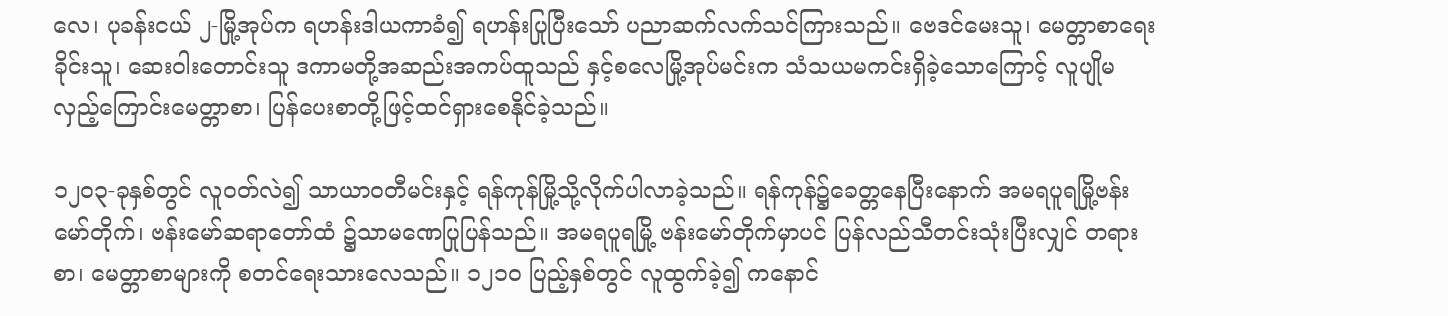လေ၊ ပုခန်းငယ် ၂-မြို့အုပ်က ရဟန်းဒါယကာခံ၍ ရဟန်းပြုပြီးသော် ပညာဆက်လက်သင်ကြားသည်။ ဗေဒင်မေးသူ၊ မေတ္တာစာရေးခိုင်းသူ၊ ဆေးဝါးတောင်းသူ ဒကာမတို့အဆည်းအကပ်ထူသည် နှင့်စလေမြို့အုပ်မင်းက သံသယမကင်းရှိခဲ့သောကြောင့် လူပျိုမလှည့်ကြောင်းမေတ္တာစာ၊ ပြန်ပေးစာတို့ဖြင့်ထင်ရှားစေနိုင်ခဲ့သည်။

၁၂၀၃-ခုနှစ်တွင် လူဝတ်လဲ၍ သာယာဝတီမင်းနှင့် ရန်ကုန်မြို့သို့လိုက်ပါလာခဲ့သည်။ ရန်ကုန်၌ခေတ္တနေပြီးနောက် အမရပူရမြို့ဗန်းမော်တိုက်၊ ဗန်းမော်ဆရာတော်ထံ ၌သာမဏေပြုပြန်သည်။ အမရပူရမြို့ ဗန်းမော်တိုက်မှာပင် ပြန်လည်သီတင်းသုံးပြီးလျှင် တရားစာ၊ မေတ္တာစာများကို စတင်ရေးသားလေသည်။ ၁၂၁ဝ ပြည့်နှစ်တွင် လူထွက်ခဲ့၍ ကနောင်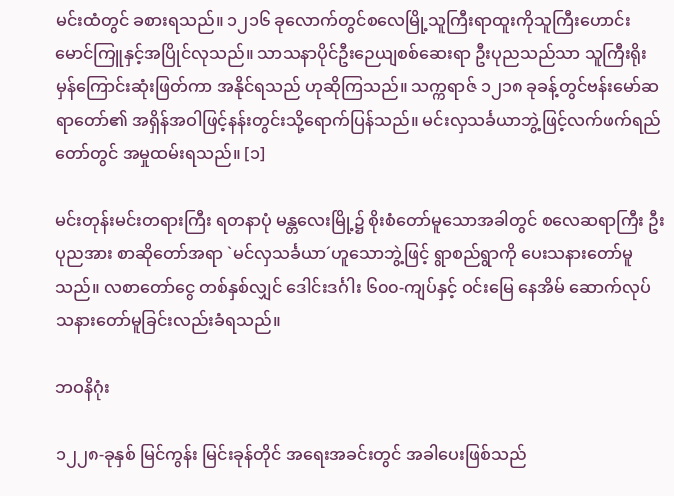မင်းထံတွင် ခစားရသည်။ ၁၂၁၆ ခုလောက်တွင်စလေမြို့သူကြီးရာထူးကိုသူကြီးဟောင်းမောင်ကြူနှင့်အပြိုင်လုသည်။ သာသနာပိုင်ဦးဉေယျစစ်ဆေးရာ ဦးပုညသည်သာ သူကြီးရိုးမှန်ကြောင်းဆုံးဖြတ်ကာ အနိုင်ရသည် ဟုဆိုကြသည်။ သက္ကရာဇ် ၁၂၁၈ ခုခန့်တွင်ဗန်းမော်ဆရာတော်၏ အရှိန်အဝါဖြင့်နန်းတွင်းသို့ရောက်ပြန်သည်။ မင်းလှသင်္ခယာဘွဲ့ဖြင့်လက်ဖက်ရည်တော်တွင် အမှုထမ်းရသည်။ [၁]

မင်းတုန်းမင်းတရားကြီး ရတနာပုံ မန္တလေးမြို့၌ စိုးစံတော်မူသောအခါတွင် စလေဆရာကြီး ဦးပုညအား စာဆိုတော်အရာ `မင်လှသင်္ခယာ´ဟူသောဘွဲ့ဖြင့် ရွာစည်ရွာကို ပေးသနားတော်မူသည်။ လစာတော်ငွေ တစ်နှစ်လျှင် ဒေါင်းဒင်္ဂါး ၆၀၀-ကျပ်နှင့် ဝင်းမြေ နေအိမ် ဆောက်လုပ်သနားတော်မူခြင်းလည်းခံရသည်။

ဘဝနိဂုံး

၁၂၂၈-ခုနှစ် မြင်ကွန်း မြင်းခုန်တိုင် အရေးအခင်းတွင် အခါပေးဖြစ်သည်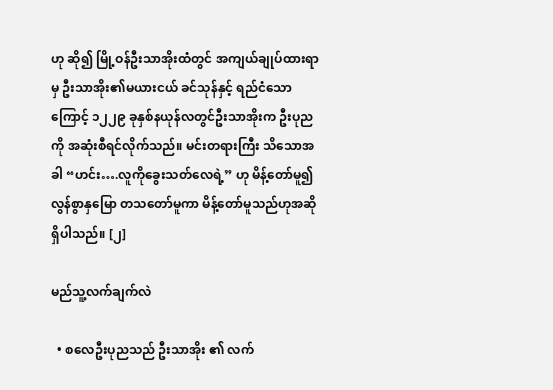ဟု ဆို၍ မြို့ဝန်ဦးသာအိုးထံတွင် အကျယ်ချုပ်ထားရာမှ ဦးသာအိုး၏မယားငယ် ခင်သုန်နှင့် ရည်ငံသောကြောင့် ၁၂၂၉ ခုနှစ်နယုန်လတွင်ဦးသာအိုးက ဦးပုညကို အဆုံးစီရင်လိုက်သည်။ မင်းတရားကြီး သိသောအခါ “ဟင်း….လူကိုခွေးသတ်လေရဲ့” ဟု မိန့်တော်မူ၍ လွန်စွာနှမြော တသတော်မူကာ မိန့်တော်မူသည်ဟုအဆိုရှိပါသည်။ [၂]

မည်သူ့လက်ချက်လဲ

  • စလေဦးပုညသည် ဦးသာအိုး ၏ လက်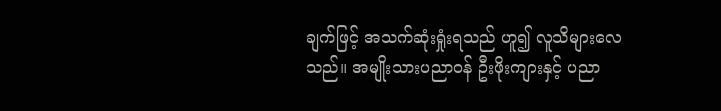ချက်ဖြင့် အသက်ဆုံးရှုံးရသည် ဟူ၍ လူသိများလေသည်။ အမျိုးသားပညာဝန် ဦးဖိုးကျားနှင့် ပညာ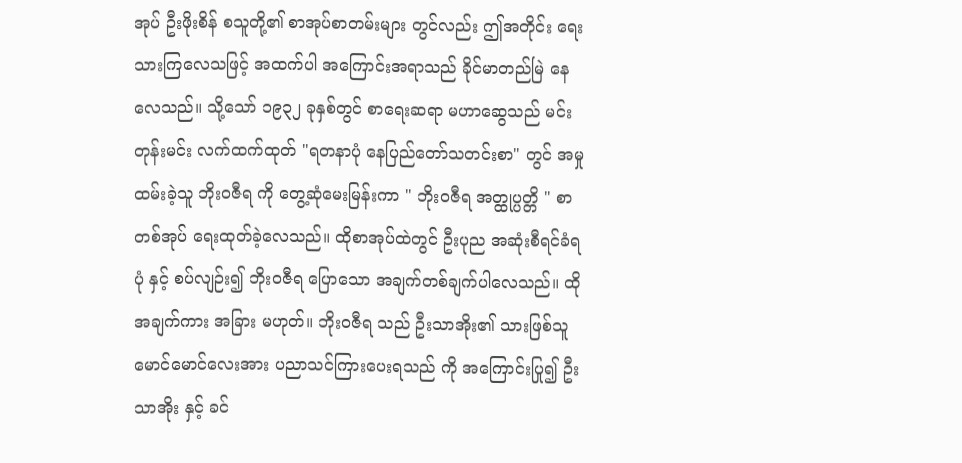အုပ် ဦးဖိုးစိန် စသူတို့၏ စာအုပ်စာတမ်းများ တွင်လည်း ဤအတိုင်း ရေးသားကြလေသဖြင့် အထက်ပါ အကြောင်းအရာသည် ခိုင်မာတည်မြဲ နေလေသည်။ သို့သော် ၁၉၃၂ ခုနှစ်တွင် စာရေးဆရာ မဟာဆွေသည် မင်းတုန်းမင်း လက်ထက်ထုတ် "ရတနာပုံ နေပြည်တော်သတင်းစာ" တွင် အမှုထမ်းခဲ့သူ ဘိုးဝဇီရ ကို တွေ့ဆုံမေးမြန်းကာ " ဘိုးဝဇီရ အတ္ထုပ္ပတ္တိ " စာတစ်အုပ် ရေးထုတ်ခဲ့လေသည်။ ထိုစာအုပ်ထဲတွင် ဦးပုည အဆုံးစီရင်ခံရပုံ နှင့် စပ်လျဉ်း၍ ဘိုးဝဇီရ ပြောသော အချက်တစ်ချက်ပါလေသည်။ ထိုအချက်ကား အခြား မဟုတ်။ ဘိုးဝဇီရ သည် ဦးသာအိုး၏ သားဖြစ်သူ မောင်မောင်လေးအား ပညာသင်ကြားပေးရသည် ကို အကြောင်းပြု၍ ဦးသာအိုး နှင့် ခင်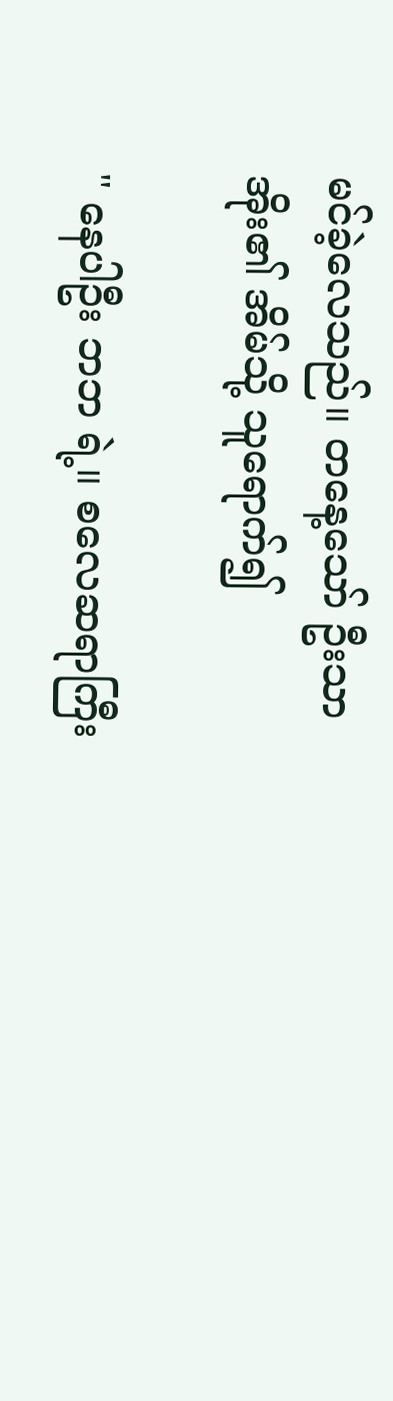မင်ခဲ့လေသည်။ တနေ့သော် ဦးသာအိုး၏ အိမ်သို့ သူရောက်၍

" နေပါဦး ဘဘ ရဲ့။ စလေဆရာကြီး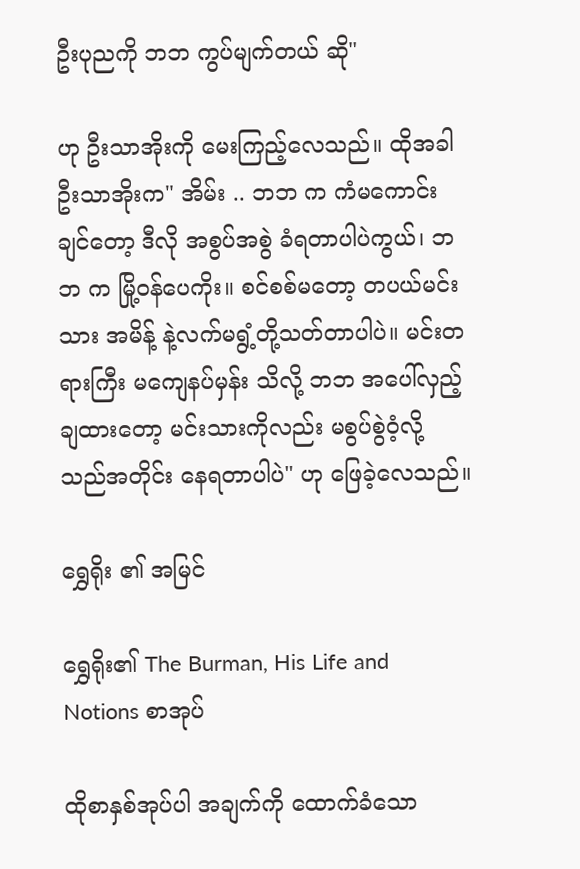ဦးပုညကို ဘဘ ကွပ်မျက်တယ် ဆို"

ဟု ဦးသာအိုးကို မေးကြည့်လေသည်။ ထိုအခါ ဦးသာအိုးက" အိမ်း .. ဘဘ က ကံမကောင်းချင်တော့ ဒီလို အစွပ်အစွဲ ခံရတာပါပဲကွယ်၊ ဘဘ က မြို့ဝန်ပေကိုး။ စင်စစ်မတော့ တပယ်မင်းသား အမိန့် နဲ့လက်မရွံ့တို့သတ်တာပါပဲ။ မင်းတရားကြီး မကျေနပ်မှန်း သိလို့ ဘဘ အပေါ်လှည့်ချထားတော့ မင်းသားကိုလည်း မစွပ်စွဲဝံ့လို့ သည်အတိုင်း နေရတာပါပဲ" ဟု ဖြေခဲ့လေသည်။

ရွှေရိုး ၏ အမြင်

ရွှေရိုး၏ The Burman, His Life and Notions စာအုပ်

ထိုစာနှစ်အုပ်ပါ အချက်ကို ထောက်ခံသော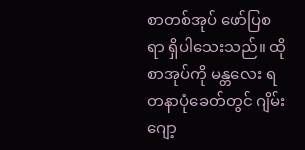စာတစ်အုပ် ဖော်ပြစရာ ရှိပါသေးသည်။ ထိုစာအုပ်ကို မန္တလေး ရတနာပုံခေတ်တွင် ဂျိမ်းဂျော့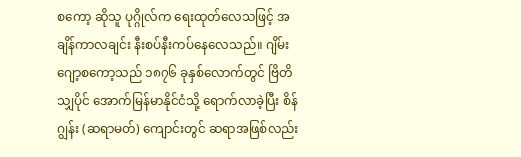စကော့ ဆိုသူ ပုဂ္ဂိုလ်က ရေးထုတ်လေသဖြင့် အချိန်ကာလချင်း နီးစပ်နီးကပ်နေလေသည်။ ဂျိမ်းဂျော့စကော့သည် ၁၈၇၆ ခုနှစ်လောက်တွင် ဗြိတိသျှပိုင် အောက်မြန်မာနိုင်ငံသို့ ရောက်လာခဲ့ပြီး စိန်ဂျွန်း (ဆရာမတ်) ကျောင်းတွင် ဆရာအဖြစ်လည်း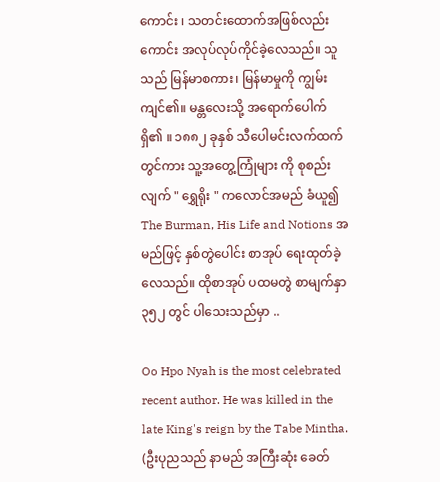ကောင်း ၊ သတင်းထောက်အဖြစ်လည်းကောင်း အလုပ်လုပ်ကိုင်ခဲ့လေသည်။ သူသည် မြန်မာစကား၊ မြန်မာမှုကို ကျွမ်းကျင်၏။ မန္တလေးသို့ အရောက်ပေါက် ရှိ၏ ။ ၁၈၈၂ ခုနှစ် သီပေါမင်းလက်ထက်တွင်ကား သူ့အတွေ့ကြုံများ ကို စုစည်းလျက် " ရွှေရိုး " ကလောင်အမည် ခံယူ၍ The Burman, His Life and Notions အမည်ဖြင့် နှစ်တွဲပေါင်း စာအုပ် ရေးထုတ်ခဲ့လေသည်။ ထိုစာအုပ် ပထမတွဲ စာမျက်နှာ ၃၅၂ တွင် ပါသေးသည်မှာ ..

Oo Hpo Nyah is the most celebrated recent author. He was killed in the late King's reign by the Tabe Mintha. (ဦးပုညသည် နာမည် အကြီးဆုံး ခေတ်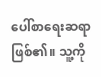ပေါ်စာရေးဆရာ ဖြစ်၏။ သူ့ကို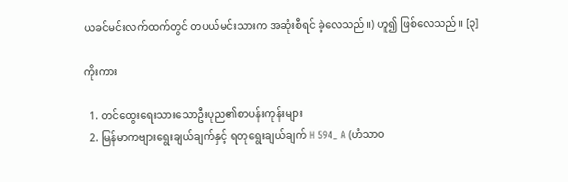ယခင်မင်းလက်ထက်တွင် တပယ်မင်းသားက အဆုံးစီရင် ခဲ့လေသည်။) ဟူ၍ ဖြစ်လေသည်။ [၃]

ကိုးကား

  1. တင်ထွေးရေးသားသောဦးပုည၏စာပန်းကုန်းများ
  2. မြန်မာကဗျားရွေးချယ်ချက်နှင့် ရတုရွေးချယ်ချက် H 594_ A (ဟံသာဝ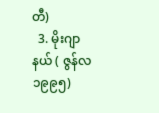တီ)
  3. မိုးဂျာနယ် ( ဇွန်လ ၁၉၉၅)